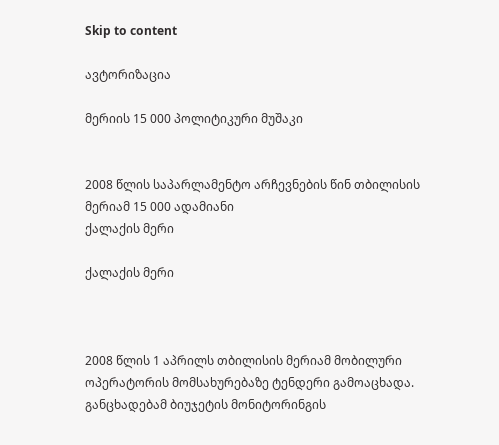Skip to content

ავტორიზაცია

მერიის 15 000 პოლიტიკური მუშაკი


2008 წლის საპარლამენტო არჩევნების წინ თბილისის მერიამ 15 000 ადამიანი
ქალაქის მერი

ქალაქის მერი



2008 წლის 1 აპრილს თბილისის მერიამ მობილური ოპერატორის მომსახურებაზე ტენდერი გამოაცხადა. განცხადებამ ბიუჯეტის მონიტორინგის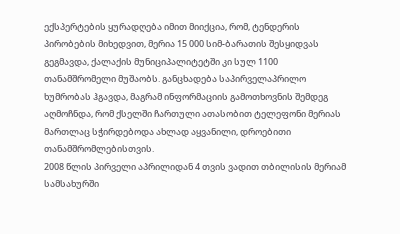ექსპერტების ყურადღება იმით მიიქცია, რომ, ტენდერის პირობების მიხედვით, მერია 15 000 სიმ-ბარათის შესყიდვას გეგმავდა, ქალაქის მუნიციპალიტეტში კი სულ 1100 თანამშრომელი მუშაობს. განცხადება საპირველაპრილო ხუმრობას ჰგავდა, მაგრამ ინფორმაციის გამოთხოვნის შემდეგ აღმოჩნდა, რომ ქსელში ჩართული ათასობით ტელეფონი მერიას მართლაც სჭირდებოდა ახლად აყვანილი, დროებითი თანამშრომლებისთვის.
2008 წლის პირველი აპრილიდან 4 თვის ვადით თბილისის მერიამ სამსახურში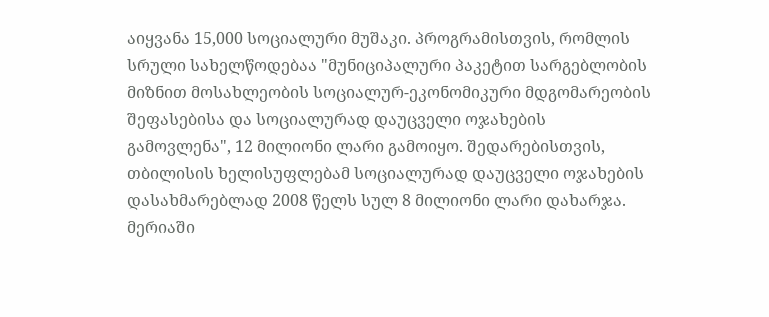აიყვანა 15,000 სოციალური მუშაკი. პროგრამისთვის, რომლის სრული სახელწოდებაა "მუნიციპალური პაკეტით სარგებლობის მიზნით მოსახლეობის სოციალურ-ეკონომიკური მდგომარეობის შეფასებისა და სოციალურად დაუცველი ოჯახების გამოვლენა", 12 მილიონი ლარი გამოიყო. შედარებისთვის, თბილისის ხელისუფლებამ სოციალურად დაუცველი ოჯახების დასახმარებლად 2008 წელს სულ 8 მილიონი ლარი დახარჯა.
მერიაში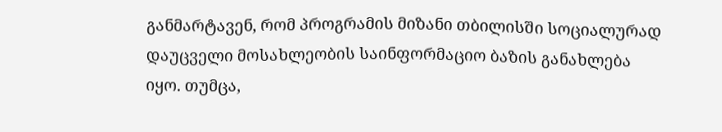განმარტავენ, რომ პროგრამის მიზანი თბილისში სოციალურად დაუცველი მოსახლეობის საინფორმაციო ბაზის განახლება იყო. თუმცა,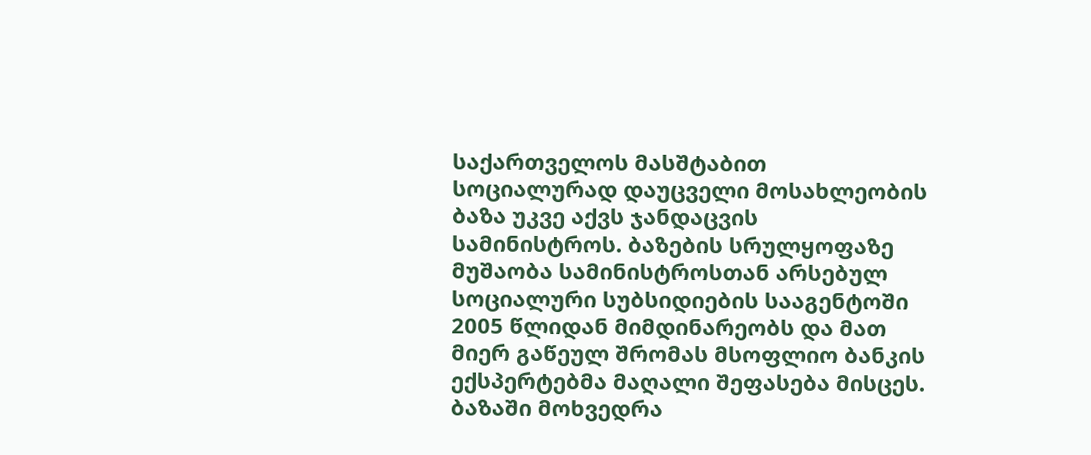საქართველოს მასშტაბით სოციალურად დაუცველი მოსახლეობის ბაზა უკვე აქვს ჯანდაცვის სამინისტროს. ბაზების სრულყოფაზე მუშაობა სამინისტროსთან არსებულ სოციალური სუბსიდიების სააგენტოში 2005 წლიდან მიმდინარეობს და მათ მიერ გაწეულ შრომას მსოფლიო ბანკის ექსპერტებმა მაღალი შეფასება მისცეს.
ბაზაში მოხვედრა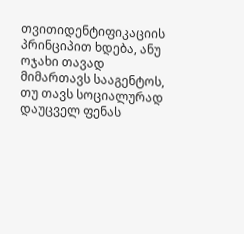თვითიდენტიფიკაციის პრინციპით ხდება, ანუ ოჯახი თავად მიმართავს სააგენტოს, თუ თავს სოციალურად დაუცველ ფენას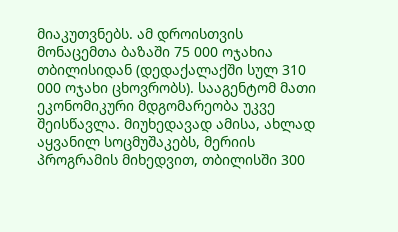მიაკუთვნებს. ამ დროისთვის მონაცემთა ბაზაში 75 000 ოჯახია თბილისიდან (დედაქალაქში სულ 310 000 ოჯახი ცხოვრობს). სააგენტომ მათი ეკონომიკური მდგომარეობა უკვე შეისწავლა. მიუხედავად ამისა, ახლად აყვანილ სოცმუშაკებს, მერიის პროგრამის მიხედვით, თბილისში 300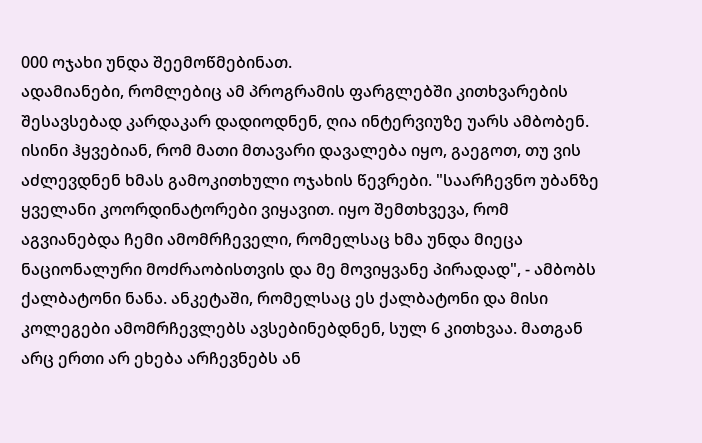000 ოჯახი უნდა შეემოწმებინათ.
ადამიანები, რომლებიც ამ პროგრამის ფარგლებში კითხვარების შესავსებად კარდაკარ დადიოდნენ, ღია ინტერვიუზე უარს ამბობენ. ისინი ჰყვებიან, რომ მათი მთავარი დავალება იყო, გაეგოთ, თუ ვის აძლევდნენ ხმას გამოკითხული ოჯახის წევრები. "საარჩევნო უბანზე ყველანი კოორდინატორები ვიყავით. იყო შემთხვევა, რომ აგვიანებდა ჩემი ამომრჩეველი, რომელსაც ხმა უნდა მიეცა ნაციონალური მოძრაობისთვის და მე მოვიყვანე პირადად", - ამბობს ქალბატონი ნანა. ანკეტაში, რომელსაც ეს ქალბატონი და მისი კოლეგები ამომრჩევლებს ავსებინებდნენ, სულ 6 კითხვაა. მათგან არც ერთი არ ეხება არჩევნებს ან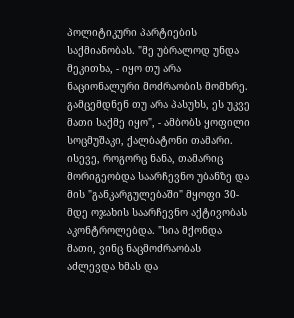პოლიტიკური პარტიების საქმიანობას. "მე უბრალოდ უნდა მეკითხა, - იყო თუ არა ნაციონალური მოძრაობის მომხრე. გამცემდნენ თუ არა პასუხს, ეს უკვე მათი საქმე იყო", - ამბობს ყოფილი სოცმუშაკი, ქალბატონი თამარი. ისევე, როგორც ნანა, თამარიც მორიგეობდა საარჩევნო უბანზე და მის "განკარგულებაში" მყოფი 30-მდე ოჯახის საარჩევნო აქტივობას აკონტროლებდა. "სია მქონდა მათი, ვინც ნაცმოძრაობას აძლევდა ხმას და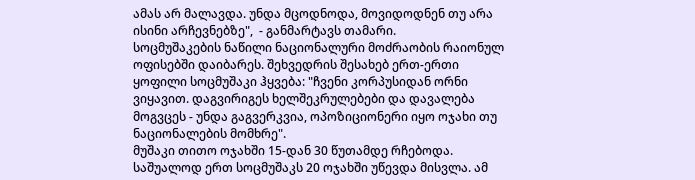ამას არ მალავდა. უნდა მცოდნოდა, მოვიდოდნენ თუ არა ისინი არჩევნებზე",  - განმარტავს თამარი.
სოცმუშაკების ნაწილი ნაციონალური მოძრაობის რაიონულ ოფისებში დაიბარეს. შეხვედრის შესახებ ერთ-ერთი ყოფილი სოცმუშაკი ჰყვება: "ჩვენი კორპუსიდან ორნი ვიყავით. დაგვირიგეს ხელშეკრულებები და დავალება მოგვცეს - უნდა გაგვერკვია, ოპოზიციონერი იყო ოჯახი თუ ნაციონალების მომხრე".
მუშაკი თითო ოჯახში 15-დან 30 წუთამდე რჩებოდა. საშუალოდ ერთ სოცმუშაკს 20 ოჯახში უწევდა მისვლა. ამ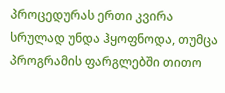პროცედურას ერთი კვირა სრულად უნდა ჰყოფნოდა, თუმცა პროგრამის ფარგლებში თითო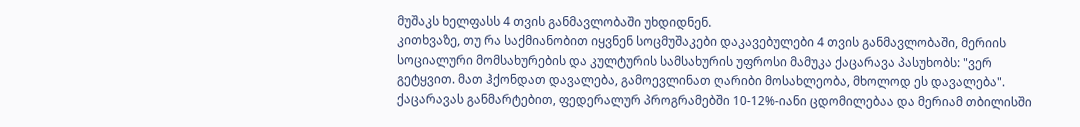მუშაკს ხელფასს 4 თვის განმავლობაში უხდიდნენ.
კითხვაზე, თუ რა საქმიანობით იყვნენ სოცმუშაკები დაკავებულები 4 თვის განმავლობაში, მერიის სოციალური მომსახურების და კულტურის სამსახურის უფროსი მამუკა ქაცარავა პასუხობს: "ვერ გეტყვით. მათ ჰქონდათ დავალება, გამოევლინათ ღარიბი მოსახლეობა, მხოლოდ ეს დავალება". ქაცარავას განმარტებით, ფედერალურ პროგრამებში 10-12%-იანი ცდომილებაა და მერიამ თბილისში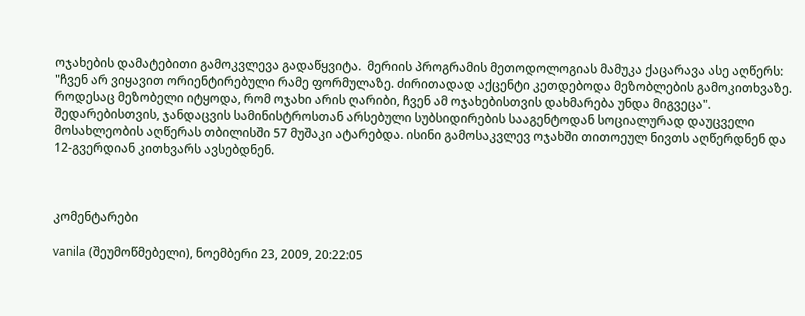ოჯახების დამატებითი გამოკვლევა გადაწყვიტა.  მერიის პროგრამის მეთოდოლოგიას მამუკა ქაცარავა ასე აღწერს: "ჩვენ არ ვიყავით ორიენტირებული რამე ფორმულაზე. ძირითადად აქცენტი კეთდებოდა მეზობლების გამოკითხვაზე. როდესაც მეზობელი იტყოდა, რომ ოჯახი არის ღარიბი, ჩვენ ამ ოჯახებისთვის დახმარება უნდა მიგვეცა".
შედარებისთვის, ჯანდაცვის სამინისტროსთან არსებული სუბსიდირების სააგენტოდან სოციალურად დაუცველი მოსახლეობის აღწერას თბილისში 57 მუშაკი ატარებდა. ისინი გამოსაკვლევ ოჯახში თითოეულ ნივთს აღწერდნენ და 12-გვერდიან კითხვარს ავსებდნენ.



კომენტარები

vanila (შეუმოწმებელი), ნოემბერი 23, 2009, 20:22:05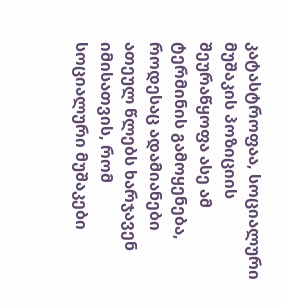კატასტროფაა, სოციალური მუშაკის პოზიციის შეურაწყოფა ასე ამ ტერმინის გამოყენება, როდესაც ადამიანები ათეულ წლებს ხარჯავენ იმისათვის, რომ სოციალური მუშაკები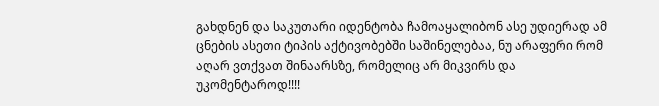გახდნენ და საკუთარი იდენტობა ჩამოაყალიბონ ასე უდიერად ამ ცნების ასეთი ტიპის აქტივობებში საშინელებაა, ნუ არაფერი რომ აღარ ვთქვათ შინაარსზე, რომელიც არ მიკვირს და უკომენტაროდ!!!!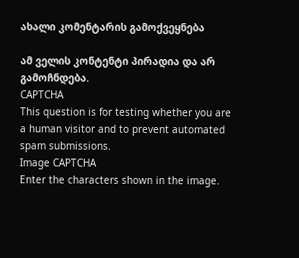ახალი კომენტარის გამოქვეყნება

ამ ველის კონტენტი პირადია და არ გამოჩნდება.
CAPTCHA
This question is for testing whether you are a human visitor and to prevent automated spam submissions.
Image CAPTCHA
Enter the characters shown in the image.